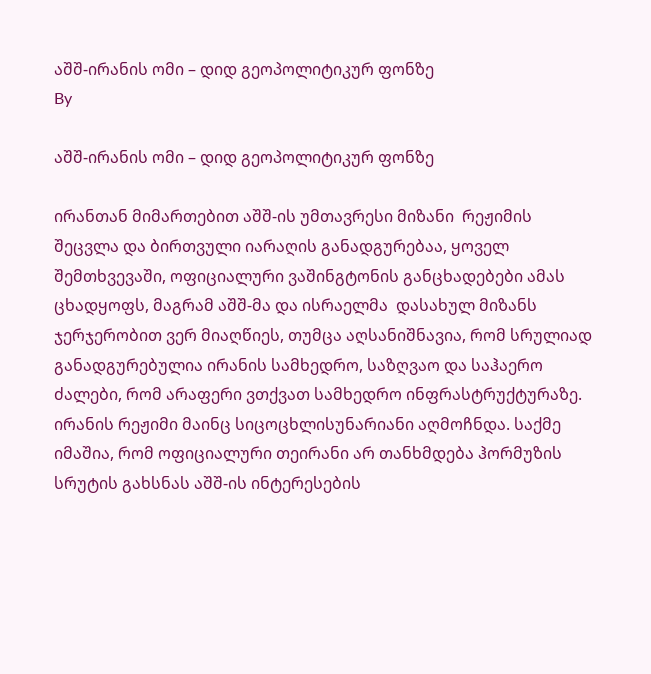აშშ-ირანის ომი – დიდ გეოპოლიტიკურ ფონზე
By

აშშ-ირანის ომი – დიდ გეოპოლიტიკურ ფონზე

ირანთან მიმართებით აშშ-ის უმთავრესი მიზანი  რეჟიმის შეცვლა და ბირთვული იარაღის განადგურებაა, ყოველ შემთხვევაში, ოფიციალური ვაშინგტონის განცხადებები ამას ცხადყოფს, მაგრამ აშშ-მა და ისრაელმა  დასახულ მიზანს ჯერჯერობით ვერ მიაღწიეს, თუმცა აღსანიშნავია, რომ სრულიად განადგურებულია ირანის სამხედრო, საზღვაო და საჰაერო ძალები, რომ არაფერი ვთქვათ სამხედრო ინფრასტრუქტურაზე. ირანის რეჟიმი მაინც სიცოცხლისუნარიანი აღმოჩნდა. საქმე იმაშია, რომ ოფიციალური თეირანი არ თანხმდება ჰორმუზის სრუტის გახსნას აშშ-ის ინტერესების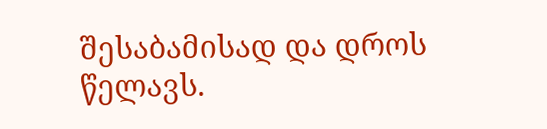შესაბამისად და დროს წელავს.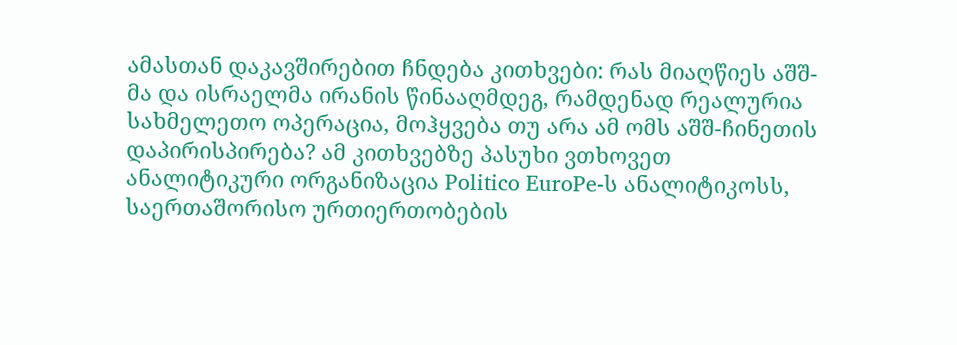ამასთან დაკავშირებით ჩნდება კითხვები: რას მიაღწიეს აშშ-მა და ისრაელმა ირანის წინააღმდეგ, რამდენად რეალურია სახმელეთო ოპერაცია, მოჰყვება თუ არა ამ ომს აშშ-ჩინეთის დაპირისპირება? ამ კითხვებზე პასუხი ვთხოვეთ ანალიტიკური ორგანიზაცია Politico EuroPe-ს ანალიტიკოსს, საერთაშორისო ურთიერთობების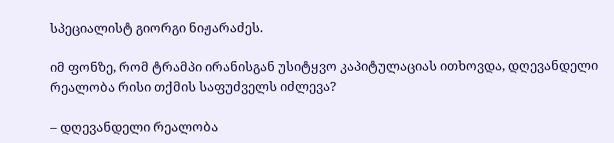სპეციალისტ გიორგი ნიჟარაძეს.

იმ ფონზე, რომ ტრამპი ირანისგან უსიტყვო კაპიტულაციას ითხოვდა, დღევანდელი რეალობა რისი თქმის საფუძველს იძლევა?

– დღევანდელი რეალობა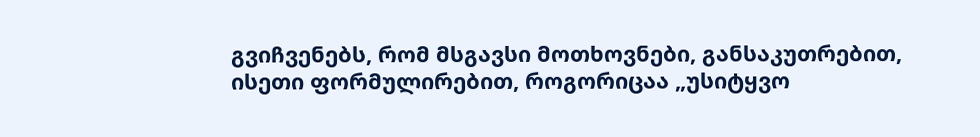გვიჩვენებს, რომ მსგავსი მოთხოვნები, განსაკუთრებით, ისეთი ფორმულირებით, როგორიცაა „უსიტყვო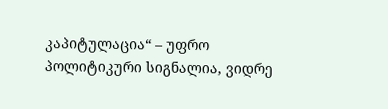კაპიტულაცია“ – უფრო პოლიტიკური სიგნალია, ვიდრე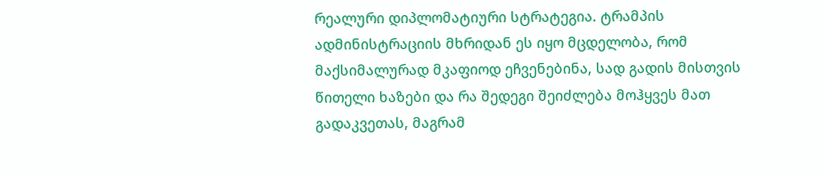რეალური დიპლომატიური სტრატეგია. ტრამპის ადმინისტრაციის მხრიდან ეს იყო მცდელობა, რომ მაქსიმალურად მკაფიოდ ეჩვენებინა, სად გადის მისთვის წითელი ხაზები და რა შედეგი შეიძლება მოჰყვეს მათ გადაკვეთას, მაგრამ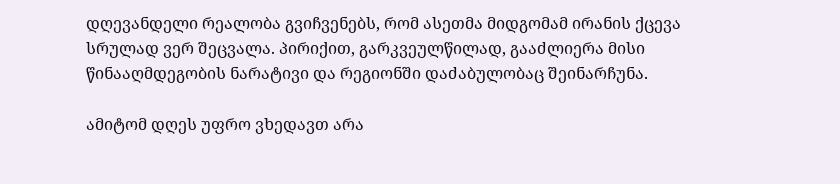დღევანდელი რეალობა გვიჩვენებს, რომ ასეთმა მიდგომამ ირანის ქცევა სრულად ვერ შეცვალა. პირიქით, გარკვეულწილად, გააძლიერა მისი წინააღმდეგობის ნარატივი და რეგიონში დაძაბულობაც შეინარჩუნა.

ამიტომ დღეს უფრო ვხედავთ არა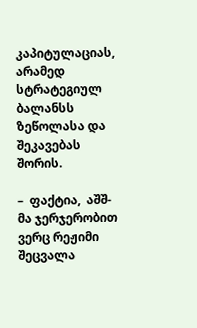კაპიტულაციას, არამედ სტრატეგიულ ბალანსს ზეწოლასა და შეკავებას შორის.

–  ფაქტია,  აშშ-მა ჯერჯერობით ვერც რეჟიმი შეცვალა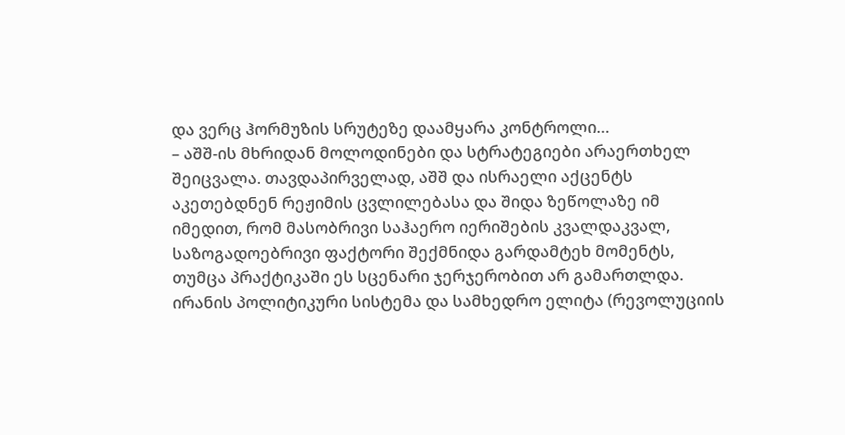და ვერც ჰორმუზის სრუტეზე დაამყარა კონტროლი…
– აშშ-ის მხრიდან მოლოდინები და სტრატეგიები არაერთხელ შეიცვალა. თავდაპირველად, აშშ და ისრაელი აქცენტს აკეთებდნენ რეჟიმის ცვლილებასა და შიდა ზეწოლაზე იმ იმედით, რომ მასობრივი საჰაერო იერიშების კვალდაკვალ, საზოგადოებრივი ფაქტორი შექმნიდა გარდამტეხ მომენტს, თუმცა პრაქტიკაში ეს სცენარი ჯერჯერობით არ გამართლდა. ირანის პოლიტიკური სისტემა და სამხედრო ელიტა (რევოლუციის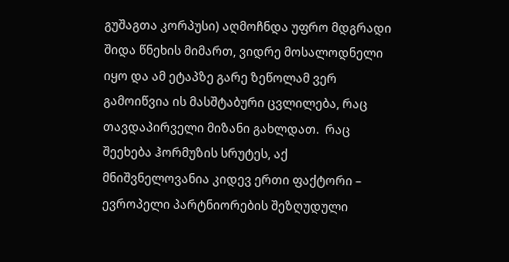გუშაგთა კორპუსი) აღმოჩნდა უფრო მდგრადი შიდა წნეხის მიმართ, ვიდრე მოსალოდნელი იყო და ამ ეტაპზე გარე ზეწოლამ ვერ გამოიწვია ის მასშტაბური ცვლილება, რაც თავდაპირველი მიზანი გახლდათ.  რაც შეეხება ჰორმუზის სრუტეს, აქ მნიშვნელოვანია კიდევ ერთი ფაქტორი – ევროპელი პარტნიორების შეზღუდული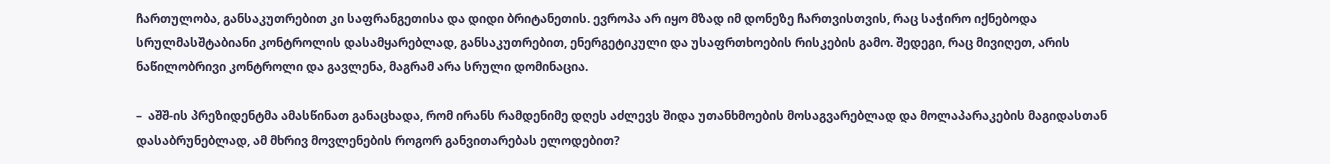ჩართულობა, განსაკუთრებით კი საფრანგეთისა და დიდი ბრიტანეთის. ევროპა არ იყო მზად იმ დონეზე ჩართვისთვის, რაც საჭირო იქნებოდა სრულმასშტაბიანი კონტროლის დასამყარებლად, განსაკუთრებით, ენერგეტიკული და უსაფრთხოების რისკების გამო. შედეგი, რაც მივიღეთ, არის ნაწილობრივი კონტროლი და გავლენა, მაგრამ არა სრული დომინაცია.

–  აშშ-ის პრეზიდენტმა ამასწინათ განაცხადა, რომ ირანს რამდენიმე დღეს აძლევს შიდა უთანხმოების მოსაგვარებლად და მოლაპარაკების მაგიდასთან დასაბრუნებლად, ამ მხრივ მოვლენების როგორ განვითარებას ელოდებით?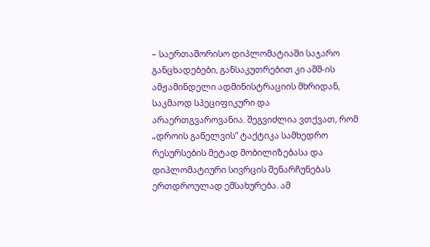– საერთაშორისო დიპლომატიაში საჯარო განცხადებები, განსაკუთრებით კი აშშ-ის ამჟამინდელი ადმინისტრაციის მხრიდან, საკმაოდ სპეციფიკური და არაერთგვაროვანია. შეგვიძლია ვთქვათ, რომ „დროის გაწელვის“ ტაქტიკა სამხედრო რესურსების მეტად მობილიზებასა და დიპლომატიური სივრცის შენარჩუნებას ერთდროულად ემსახურება. ამ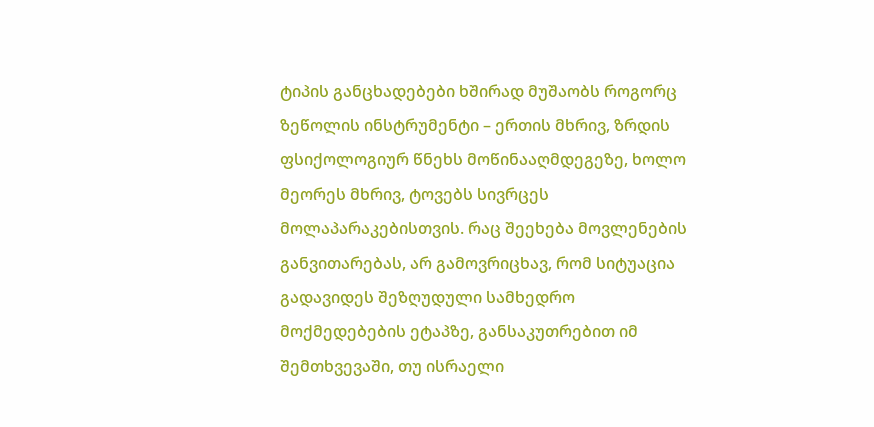ტიპის განცხადებები ხშირად მუშაობს როგორც ზეწოლის ინსტრუმენტი – ერთის მხრივ, ზრდის ფსიქოლოგიურ წნეხს მოწინააღმდეგეზე, ხოლო მეორეს მხრივ, ტოვებს სივრცეს მოლაპარაკებისთვის. რაც შეეხება მოვლენების განვითარებას, არ გამოვრიცხავ, რომ სიტუაცია გადავიდეს შეზღუდული სამხედრო მოქმედებების ეტაპზე, განსაკუთრებით იმ შემთხვევაში, თუ ისრაელი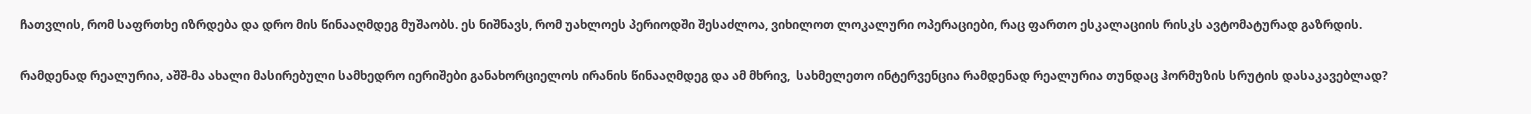ჩათვლის, რომ საფრთხე იზრდება და დრო მის წინააღმდეგ მუშაობს. ეს ნიშნავს, რომ უახლოეს პერიოდში შესაძლოა, ვიხილოთ ლოკალური ოპერაციები, რაც ფართო ესკალაციის რისკს ავტომატურად გაზრდის.

რამდენად რეალურია, აშშ-მა ახალი მასირებული სამხედრო იერიშები განახორციელოს ირანის წინააღმდეგ და ამ მხრივ,  სახმელეთო ინტერვენცია რამდენად რეალურია თუნდაც ჰორმუზის სრუტის დასაკავებლად?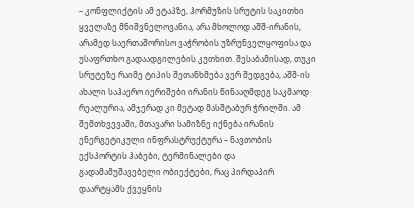– კონფლიქტის ამ ეტაპზე, ჰორმუზის სრუტის საკითხი ყველაზე მნიშვნელოვანია, არა მხოლოდ აშშ-ირანის, არამედ საერთაშორისო ვაჭრობის უზრუნველყოფისა და უსაფრთხო გადაადგილების კუთხით. შესაბამისად, თუკი სრუტეზე რაიმე ტიპის შეთანხმება ვერ შედგება, აშშ-ის ახალი საჰაერო იერიშები ირანის წინააღმდეგ საკმაოდ რეალურია, ამჯერად კი მეტად მასშტაბურ ჭრილში. ამ შემთხვევაში, მთავარი სამიზნე იქნება ირანის ენერგეტიკული ინფრასტრუქტურა – ნავთობის ექსპორტის ჰაბები, ტერმინალები და გადამამუშავებელი ობიექტები, რაც პირდაპირ დაარტყამს ქვეყნის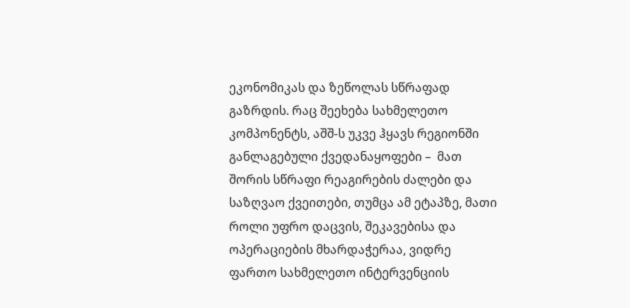ეკონომიკას და ზეწოლას სწრაფად გაზრდის. რაც შეეხება სახმელეთო კომპონენტს, აშშ-ს უკვე ჰყავს რეგიონში განლაგებული ქვედანაყოფები –  მათ შორის სწრაფი რეაგირების ძალები და საზღვაო ქვეითები, თუმცა ამ ეტაპზე, მათი როლი უფრო დაცვის, შეკავებისა და ოპერაციების მხარდაჭერაა, ვიდრე ფართო სახმელეთო ინტერვენციის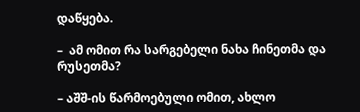დაწყება.

–  ამ ომით რა სარგებელი ნახა ჩინეთმა და რუსეთმა?

– აშშ-ის წარმოებული ომით, ახლო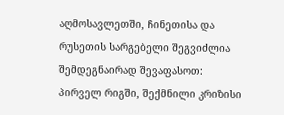აღმოსავლეთში, ჩინეთისა და რუსეთის სარგებელი შეგვიძლია შემდეგნაირად შევაფასოთ: პირველ რიგში, შექმნილი კრიზისი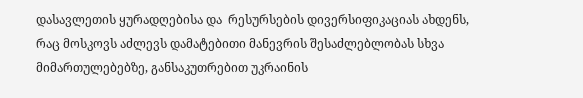დასავლეთის ყურადღებისა და  რესურსების დივერსიფიკაციას ახდენს, რაც მოსკოვს აძლევს დამატებითი მანევრის შესაძლებლობას სხვა მიმართულებებზე, განსაკუთრებით უკრაინის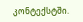კონტექსტში.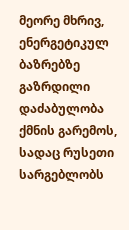მეორე მხრივ, ენერგეტიკულ ბაზრებზე გაზრდილი დაძაბულობა ქმნის გარემოს, სადაც რუსეთი სარგებლობს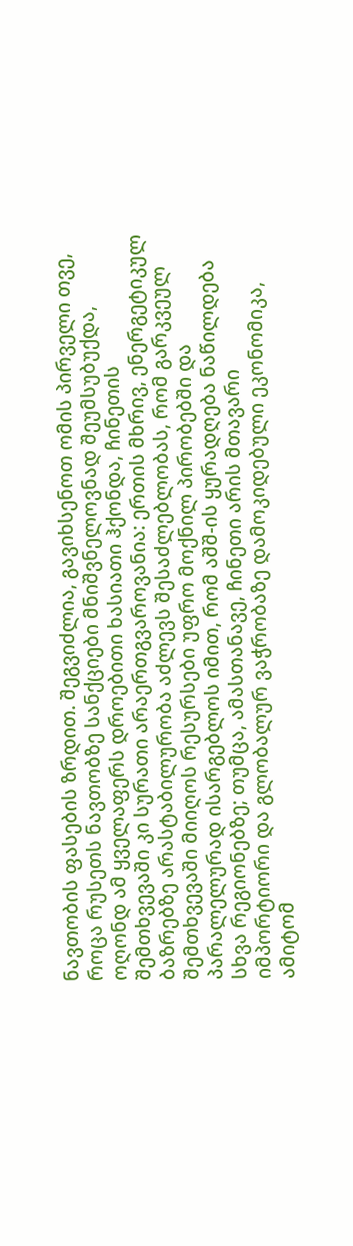ნავთობის ფასების ზრდით. შეგვიძლია, გავიხსენოთ ომის პირველი თვე, როცა რუსეთს ნავთობზე სანქციები მნიშვნელოვნად შეუმსუბუქდა, ოღონდ ამ ყველაფერს დროებითი ხასიათი ჰქონდა, ჩინეთის შემთხვევაში კი სურათი არაერთგვაროვანია: ერთის მხრივ, ენერგეტიკულ ბაზრებზე არასტაბილურობა აძლევს შესაძლებლობას, რომ გარკვეულ შემთხვევაში მიიღოს რესურსები უფრო მოქნილ პირობებში და პარალელურად ისარგებლოს იმით, რომ აშშ-ის ყურადღება ნაწილდება სხვა რეგიონებზე; თუმცა, ამასთანავე, ჩინეთი არის მთავარი იმპორტიორი და გლობალურ ვაჭრობაზე დამოკიდებული ეკონომიკა, ამიტომ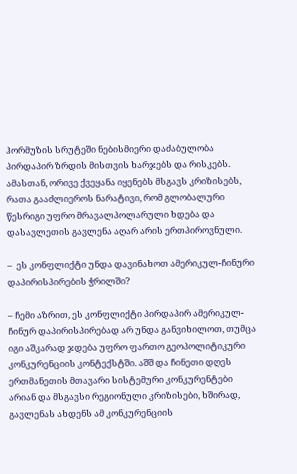ჰორმუზის სრუტეში ნებისმიერი დაძაბულობა პირდაპირ ზრდის მისთვის ხარჯებს და რისკებს. ამასთან, ორივე ქვეყანა იყენებს მსგავს კრიზისებს, რათა გააძლიეროს ნარატივი, რომ გლობალური წესრიგი უფრო მრავალპოლარული ხდება და დასავლეთის გავლენა აღარ არის ერთპიროვნული.

–  ეს კონფლიქტი უნდა დავინახოთ ამერიკულ-ჩინური დაპირისპირების ჭრილში?

– ჩემი აზრით, ეს კონფლიქტი პირდაპირ ამერიკულ-ჩინურ დაპირისპირებად არ უნდა განვიხილოთ, თუმცა იგი აშკარად ჯდება უფრო ფართო გეოპოლიტიკური კონკურენციის კონტექსტში. აშშ და ჩინეთი დღეს ერთმანეთის მთავარი სისტემური კონკურენტები არიან და მსგავსი რეგიონული კრიზისები, ხშირად, გავლენას ახდენს ამ კონკურენციის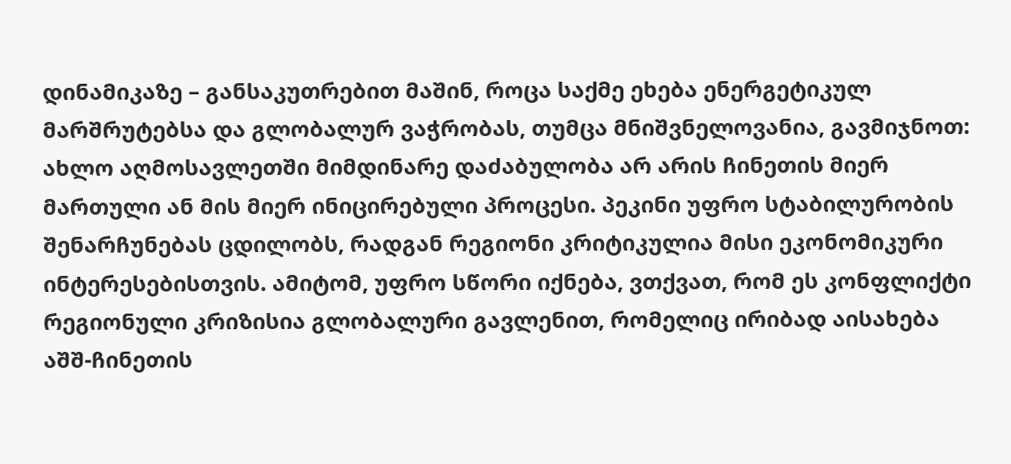დინამიკაზე – განსაკუთრებით მაშინ, როცა საქმე ეხება ენერგეტიკულ მარშრუტებსა და გლობალურ ვაჭრობას, თუმცა მნიშვნელოვანია, გავმიჯნოთ: ახლო აღმოსავლეთში მიმდინარე დაძაბულობა არ არის ჩინეთის მიერ მართული ან მის მიერ ინიცირებული პროცესი. პეკინი უფრო სტაბილურობის შენარჩუნებას ცდილობს, რადგან რეგიონი კრიტიკულია მისი ეკონომიკური ინტერესებისთვის. ამიტომ, უფრო სწორი იქნება, ვთქვათ, რომ ეს კონფლიქტი რეგიონული კრიზისია გლობალური გავლენით, რომელიც ირიბად აისახება აშშ-ჩინეთის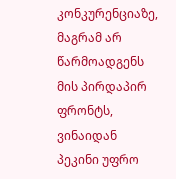კონკურენციაზე, მაგრამ არ წარმოადგენს მის პირდაპირ ფრონტს, ვინაიდან პეკინი უფრო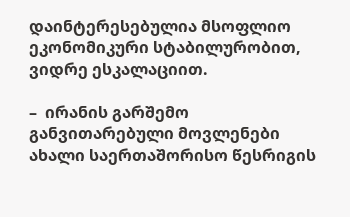დაინტერესებულია მსოფლიო ეკონომიკური სტაბილურობით, ვიდრე ესკალაციით.

–  ირანის გარშემო განვითარებული მოვლენები ახალი საერთაშორისო წესრიგის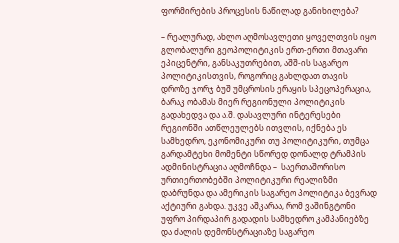ფორმირების პროცესის ნაწილად განიხილება?

– რეალურად, ახლო აღმოსავლეთი ყოველთვის იყო გლობალური გეოპოლიტიკის ერთ-ერთი მთავარი ეპიცენტრი, განსაკუთრებით, აშშ-ის საგარეო პოლიტიკისთვის, როგორიც გახლდათ თავის დროზე ჯორჯ ბუშ უმცროსის ერაყის სპეცოპერაცია, ბარაკ ობამას მიერ რეგიონული პოლიტიკის გადახედვა და ა.შ. დასავლური ინტერესები რეგიონში ათწლეულებს ითვლის, იქნება ეს სამხედრო, ეკონომიკური თუ პოლიტიკური, თუმცა გარდამტეხი მომენტი სწორედ დონალდ ტრამპის ადმინისტრაცია აღმოჩნდა –  საერთაშორისო ურთიერთობებში პოლიტიკური რეალიზმი დაბრუნდა და ამერიკის საგარეო პოლიტიკა ბევრად აქტიური გახდა. უკვე აშკარაა, რომ ვაშინგტონი უფრო პირდაპირ გადადის სამხედრო კამპანიებზე და ძალის დემონსტრაციაზე საგარეო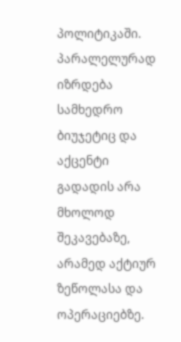პოლიტიკაში. პარალელურად იზრდება სამხედრო ბიუჯეტიც და აქცენტი გადადის არა მხოლოდ შეკავებაზე, არამედ აქტიურ ზეწოლასა და ოპერაციებზე.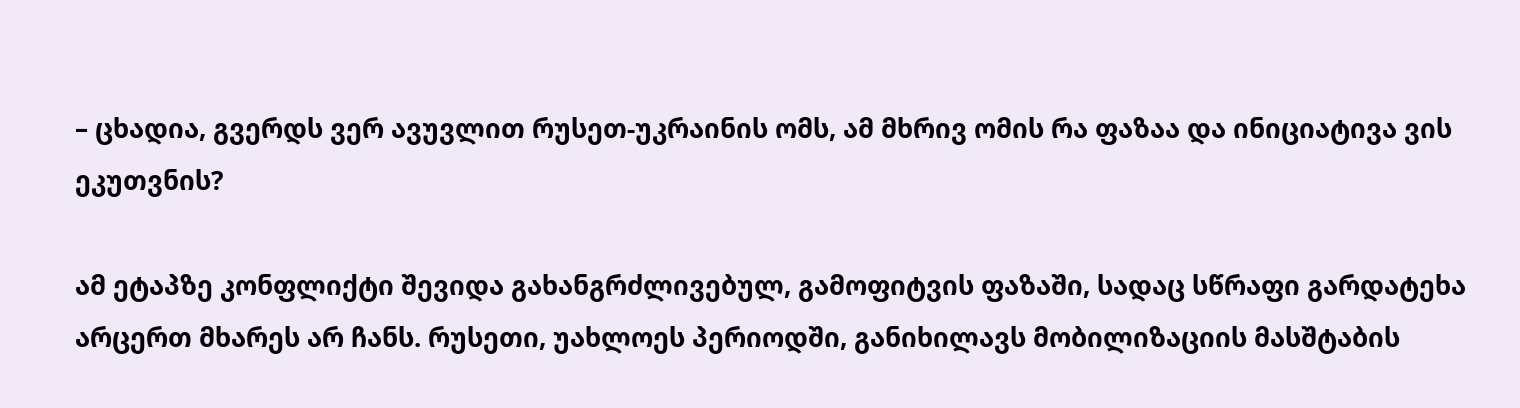– ცხადია, გვერდს ვერ ავუვლით რუსეთ-უკრაინის ომს, ამ მხრივ ომის რა ფაზაა და ინიციატივა ვის ეკუთვნის?

ამ ეტაპზე კონფლიქტი შევიდა გახანგრძლივებულ, გამოფიტვის ფაზაში, სადაც სწრაფი გარდატეხა არცერთ მხარეს არ ჩანს. რუსეთი, უახლოეს პერიოდში, განიხილავს მობილიზაციის მასშტაბის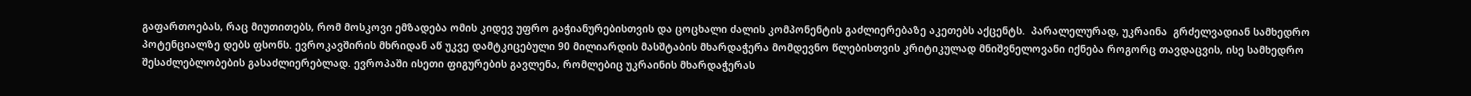გაფართოებას, რაც მიუთითებს, რომ მოსკოვი ემზადება ომის კიდევ უფრო გაჭიანურებისთვის და ცოცხალი ძალის კომპონენტის გაძლიერებაზე აკეთებს აქცენტს.  პარალელურად, უკრაინა  გრძელვადიან სამხედრო პოტენციალზე დებს ფსონს. ევროკავშირის მხრიდან აწ უკვე დამტკიცებული 90 მილიარდის მასშტაბის მხარდაჭერა მომდევნო წლებისთვის კრიტიკულად მნიშვნელოვანი იქნება როგორც თავდაცვის, ისე სამხედრო შესაძლებლობების გასაძლიერებლად. ევროპაში ისეთი ფიგურების გავლენა, რომლებიც უკრაინის მხარდაჭერას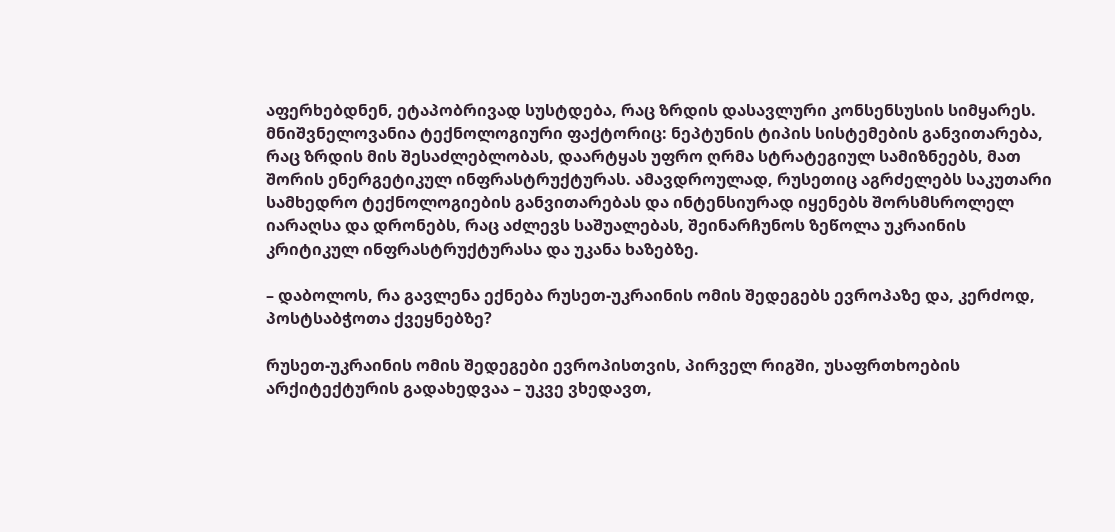აფერხებდნენ, ეტაპობრივად სუსტდება, რაც ზრდის დასავლური კონსენსუსის სიმყარეს. მნიშვნელოვანია ტექნოლოგიური ფაქტორიც: ნეპტუნის ტიპის სისტემების განვითარება, რაც ზრდის მის შესაძლებლობას, დაარტყას უფრო ღრმა სტრატეგიულ სამიზნეებს, მათ შორის ენერგეტიკულ ინფრასტრუქტურას. ამავდროულად, რუსეთიც აგრძელებს საკუთარი სამხედრო ტექნოლოგიების განვითარებას და ინტენსიურად იყენებს შორსმსროლელ იარაღსა და დრონებს, რაც აძლევს საშუალებას, შეინარჩუნოს ზეწოლა უკრაინის კრიტიკულ ინფრასტრუქტურასა და უკანა ხაზებზე.

– დაბოლოს, რა გავლენა ექნება რუსეთ-უკრაინის ომის შედეგებს ევროპაზე და, კერძოდ, პოსტსაბჭოთა ქვეყნებზე?

რუსეთ-უკრაინის ომის შედეგები ევროპისთვის, პირველ რიგში, უსაფრთხოების არქიტექტურის გადახედვაა – უკვე ვხედავთ,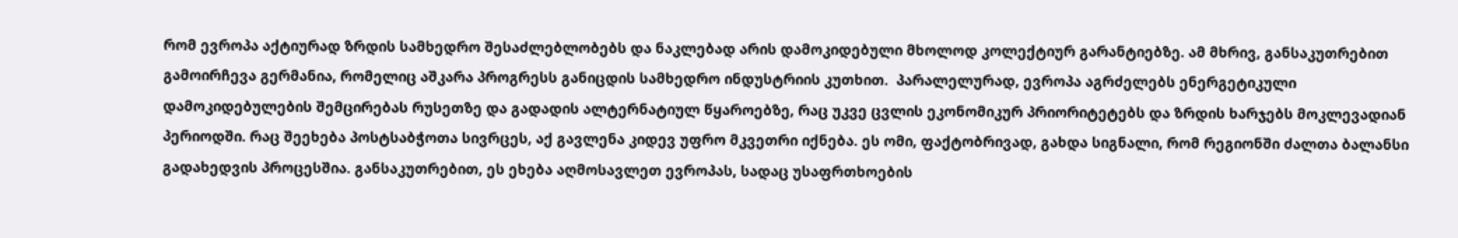რომ ევროპა აქტიურად ზრდის სამხედრო შესაძლებლობებს და ნაკლებად არის დამოკიდებული მხოლოდ კოლექტიურ გარანტიებზე. ამ მხრივ, განსაკუთრებით გამოირჩევა გერმანია, რომელიც აშკარა პროგრესს განიცდის სამხედრო ინდუსტრიის კუთხით.  პარალელურად, ევროპა აგრძელებს ენერგეტიკული დამოკიდებულების შემცირებას რუსეთზე და გადადის ალტერნატიულ წყაროებზე, რაც უკვე ცვლის ეკონომიკურ პრიორიტეტებს და ზრდის ხარჯებს მოკლევადიან პერიოდში. რაც შეეხება პოსტსაბჭოთა სივრცეს, აქ გავლენა კიდევ უფრო მკვეთრი იქნება. ეს ომი, ფაქტობრივად, გახდა სიგნალი, რომ რეგიონში ძალთა ბალანსი გადახედვის პროცესშია. განსაკუთრებით, ეს ეხება აღმოსავლეთ ევროპას, სადაც უსაფრთხოების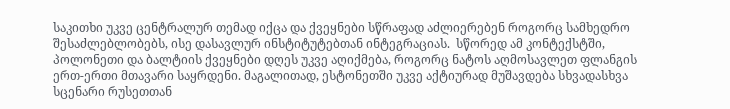საკითხი უკვე ცენტრალურ თემად იქცა და ქვეყნები სწრაფად აძლიერებენ როგორც სამხედრო შესაძლებლობებს, ისე დასავლურ ინსტიტუტებთან ინტეგრაციას.  სწორედ ამ კონტექსტში, პოლონეთი და ბალტიის ქვეყნები დღეს უკვე აღიქმება, როგორც ნატოს აღმოსავლეთ ფლანგის ერთ-ერთი მთავარი საყრდენი. მაგალითად, ესტონეთში უკვე აქტიურად მუშავდება სხვადასხვა სცენარი რუსეთთან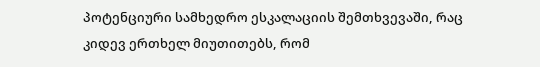პოტენციური სამხედრო ესკალაციის შემთხვევაში, რაც კიდევ ერთხელ მიუთითებს, რომ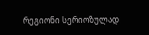რეგიონი სერიოზულად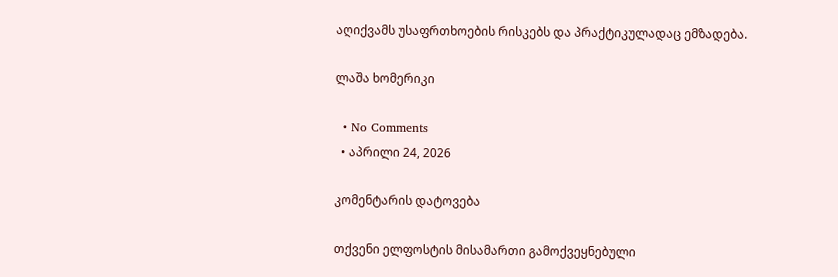აღიქვამს უსაფრთხოების რისკებს და პრაქტიკულადაც ემზადება.

ლაშა ხომერიკი

  • No Comments
  • აპრილი 24, 2026

კომენტარის დატოვება

თქვენი ელფოსტის მისამართი გამოქვეყნებული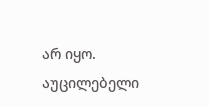არ იყო. აუცილებელი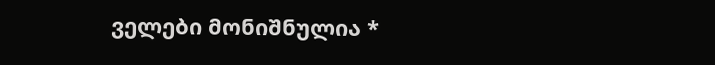ველები მონიშნულია *